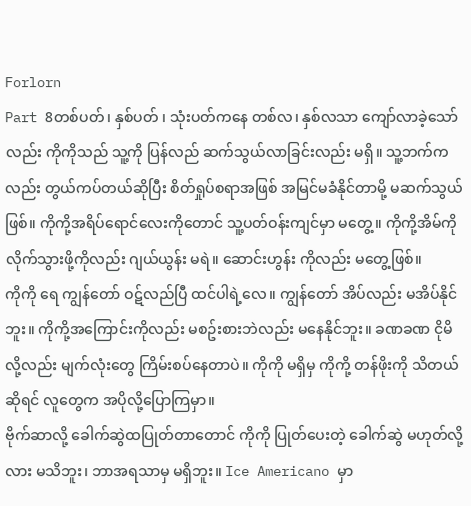Forlorn
Part 8တစ်ပတ်၊ နှစ်ပတ် ၊ သုံးပတ်ကနေ တစ်လ၊ နှစ်လသာ ကျော်လာခဲ့သော်လည်း ကိုကိုသည် သူ့ကို ပြန်လည် ဆက်သွယ်လာခြင်းလည်း မရှိ။ သူ့ဘက်ကလည်း တွယ်ကပ်တယ်ဆိုပြီး စိတ်ရှုပ်စရာအဖြစ် အမြင်မခံနိုင်တာမို့ မဆက်သွယ်ဖြစ်။ ကိုကို့အရိပ်ရောင်လေးကိုတောင် သူ့ပတ်ဝန်းကျင်မှာ မတွေ့။ ကိုကို့အိမ်ကို လိုက်သွားဖို့ကိုလည်း ဂျယ်ယွန်း မရဲ။ ဆောင်းဟွန်း ကိုလည်း မတွေ့ဖြစ်။
ကိုကို ရေ ကျွန်တော် ဝဋ်လည်ပြီ ထင်ပါရဲ့လေ။ ကျွန်တော် အိပ်လည်း မအိပ်နိုင်ဘူး။ ကိုကို့အကြောင်းကိုလည်း မစဥ်းစားဘဲလည်း မနေနိုင်ဘူး။ ခဏခဏ ငိုမိလို့လည်း မျက်လုံးတွေ ကြိမ်းစပ်နေတာပဲ။ ကိုကို မရှိမှ ကိုကို့ တန်ဖိုးကို သိတယ် ဆိုရင် လူတွေက အပိုလို့ပြောကြမှာ။
ဗိုက်ဆာလို့ ခေါက်ဆွဲထပြုတ်တာတောင် ကိုကို ပြုတ်ပေးတဲ့ ခေါက်ဆွဲ မဟုတ်လို့လား မသိဘူး၊ ဘာအရသာမှ မရှိဘူး။ Ice Americano မှာ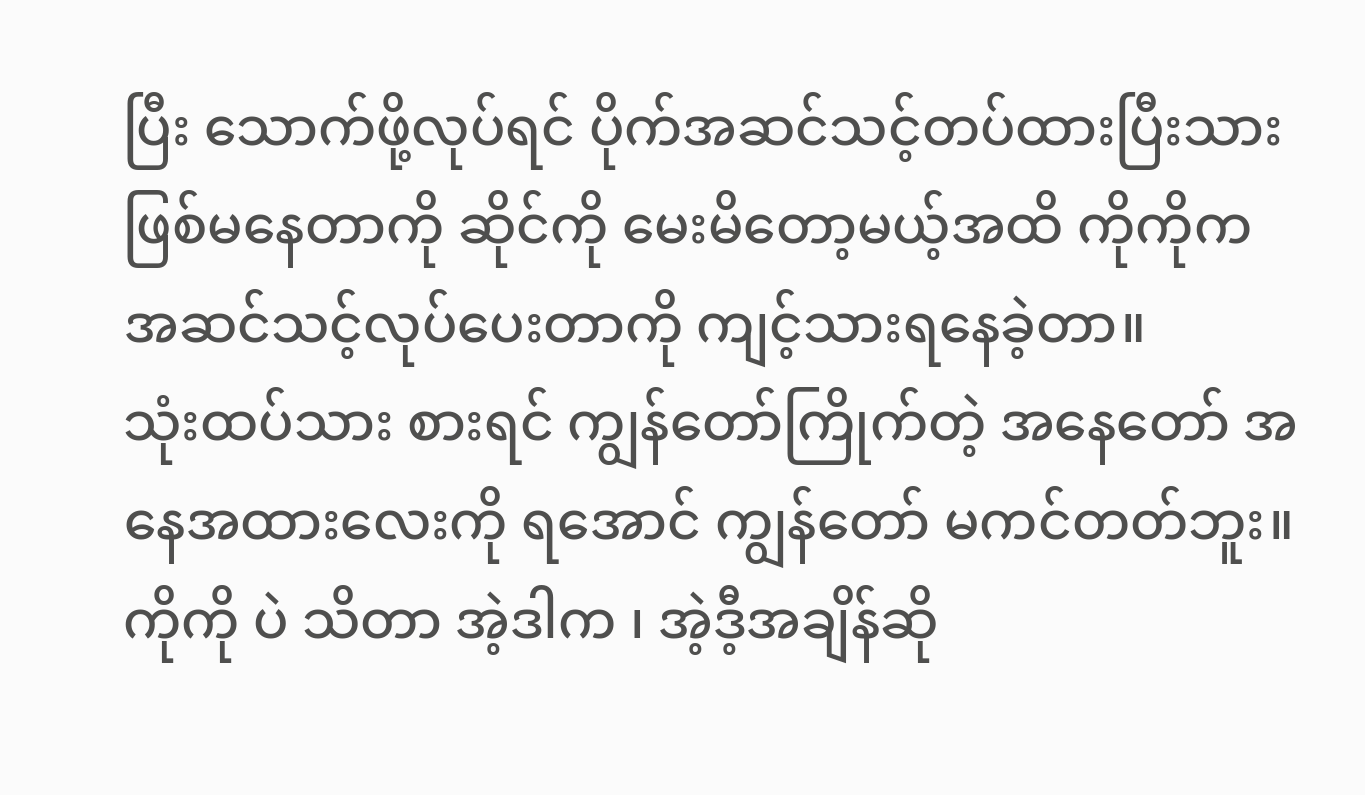ပြီး သောက်ဖို့လုပ်ရင် ပိုက်အဆင်သင့်တပ်ထားပြီးသား ဖြစ်မနေတာကို ဆိုင်ကို မေးမိတော့မယ့်အထိ ကိုကိုက အဆင်သင့်လုပ်ပေးတာကို ကျင့်သားရနေခဲ့တာ။
သုံးထပ်သား စားရင် ကျွန်တော်ကြိုက်တဲ့ အနေတော် အနေအထားလေးကို ရအောင် ကျွန်တော် မကင်တတ်ဘူး။ ကိုကို ပဲ သိတာ အဲ့ဒါက ၊ အဲ့ဒီ့အချိန်ဆို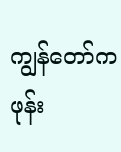ကျွန်တော်က ဖုန်း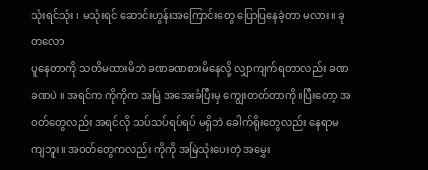သုံးရင်သုံး ၊ မသုံးရင် ဆောင်းဟွန်းအကြောင်းတွေ ပြောပြနေခဲ့တာ မလား။ ခုတလော
ပူနေတာကို သတိမထားမိဘဲ ခဏခဏစားမိနေလို့ လျှာကျက်ရတာလည်း ခဏခဏပဲ ။ အရင်က ကိုကိုက အမြဲ အအေးခံပြီးမှ ကျွေးတတ်တာကို။ပြီးတော့ အဝတ်တွေလည်း အရင်လို သပ်သပ်ရပ်ရပ် မရှိဘဲ ခေါက်ရိုးတွေလည်း နေရာမကျဘူး။ အဝတ်တွေကလည်း ကိုကို အမြဲသုံးပေးတဲ့ အမွှေး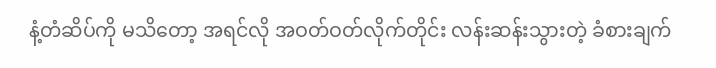နံ့တံဆိပ်ကို မသိတော့ အရင်လို အဝတ်ဝတ်လိုက်တိုင်း လန်းဆန်းသွားတဲ့ ခံစားချက်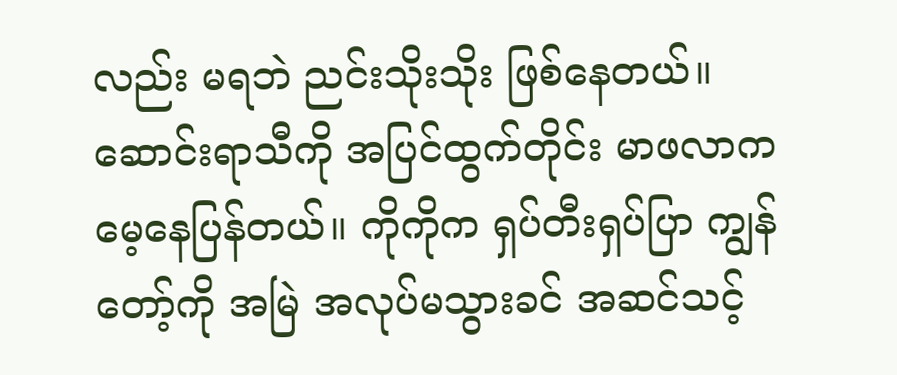လည်း မရဘဲ ညင်းသိုးသိုး ဖြစ်နေတယ်။
ဆောင်းရာသီကို အပြင်ထွက်တိုင်း မာဖလာက မေ့နေပြန်တယ်။ ကိုကိုက ရှပ်တီးရှပ်ပြာ ကျွန်တော့်ကို အမြဲ အလုပ်မသွားခင် အဆင်သင့်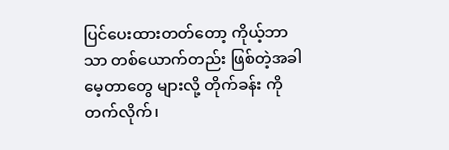ပြင်ပေးထားတတ်တော့ ကိုယ့်ဘာသာ တစ်ယောက်တည်း ဖြစ်တဲ့အခါ မေ့တာတွေ များလို့ တိုက်ခန်း ကို တက်လိုက်၊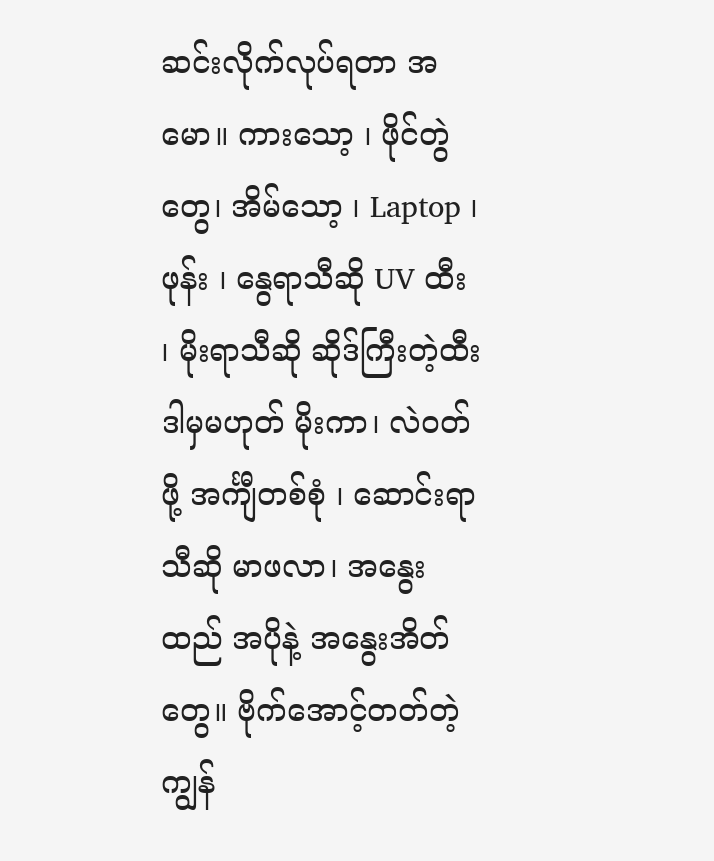ဆင်းလိုက်လုပ်ရတာ အမော။ ကားသော့ ၊ ဖိုင်တွဲတွေ၊ အိမ်သော့ ၊ Laptop ၊ ဖုန်း ၊ နွေရာသီဆို UV ထီး ၊ မိုးရာသီဆို ဆိုဒ်ကြီးတဲ့ထီး ဒါမှမဟုတ် မိုးကာ၊ လဲဝတ်ဖို့ အင်္ကျီတစ်စုံ ၊ ဆောင်းရာသီဆို မာဖလာ၊ အနွေးထည် အပိုနဲ့ အနွေးအိတ်တွေ။ ဗိုက်အောင့်တတ်တဲ့ ကျွန်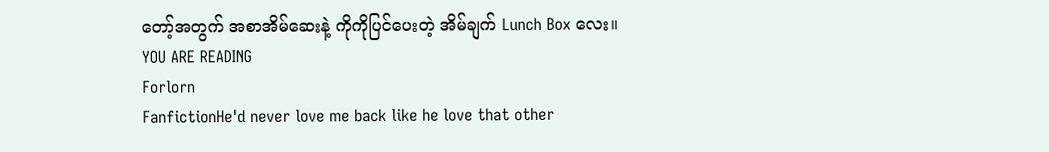တော့်အတွက် အစာအိမ်ဆေးနဲ့ ကိုကိုပြင်ပေးတဲ့ အိမ်ချက် Lunch Box လေး။
YOU ARE READING
Forlorn
FanfictionHe'd never love me back like he love that other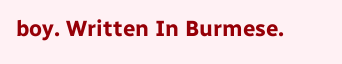boy. Written In Burmese.